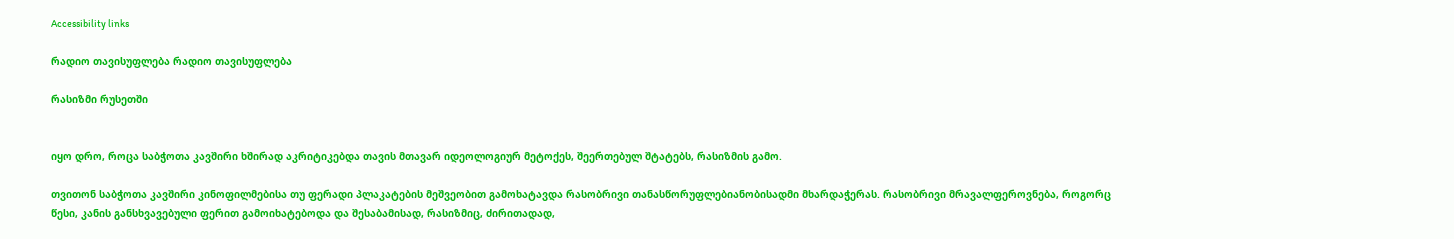Accessibility links

რადიო თავისუფლება რადიო თავისუფლება

რასიზმი რუსეთში


იყო დრო, როცა საბჭოთა კავშირი ხშირად აკრიტიკებდა თავის მთავარ იდეოლოგიურ მეტოქეს, შეერთებულ შტატებს, რასიზმის გამო.

თვითონ საბჭოთა კავშირი კინოფილმებისა თუ ფერადი პლაკატების მეშვეობით გამოხატავდა რასობრივი თანასწორუფლებიანობისადმი მხარდაჭერას. რასობრივი მრავალფეროვნება, როგორც წესი, კანის განსხვავებული ფერით გამოიხატებოდა და შესაბამისად, რასიზმიც, ძირითადად,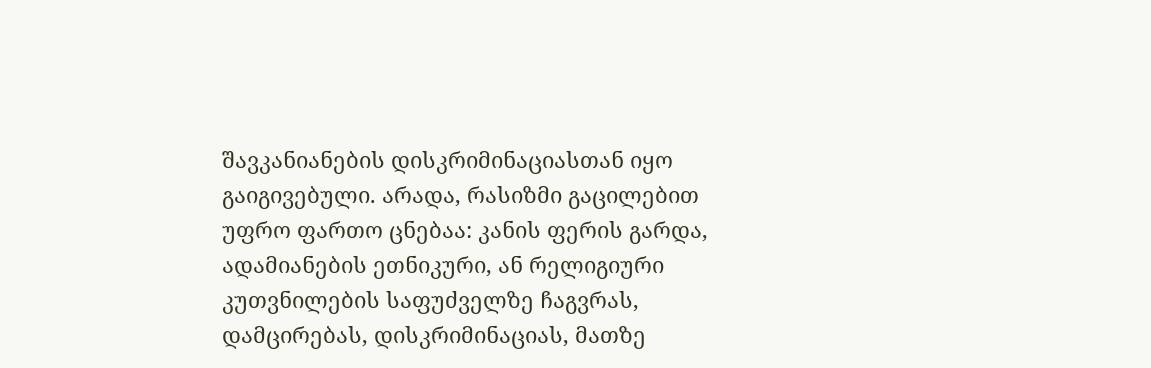შავკანიანების დისკრიმინაციასთან იყო გაიგივებული. არადა, რასიზმი გაცილებით უფრო ფართო ცნებაა: კანის ფერის გარდა, ადამიანების ეთნიკური, ან რელიგიური კუთვნილების საფუძველზე ჩაგვრას, დამცირებას, დისკრიმინაციას, მათზე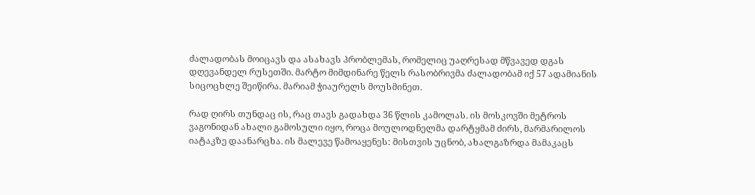ძალადობას მოიცავს და ასახავს პრობლემას, რომელიც უაღრესად მწვავედ დგას დღევანდელ რუსეთში. მარტო მიმდინარე წელს რასობრივმა ძალადობამ იქ 57 ადამიანის სიცოცხლე შეიწირა. მარიამ ჭიაურელს მოუსმინეთ.

რად ღირს თუნდაც ის, რაც თავს გადახდა 36 წლის კამოლას. ის მოსკოვში მეტროს ვაგონიდან ახალი გამოსული იყო, როცა მოულოდნელმა დარტყმამ ძირს, მარმარილოს იატაკზე დაანარცხა. ის მალევე წამოაყენეს: მისთვის უცნობ, ახალგაზრდა მამაკაცს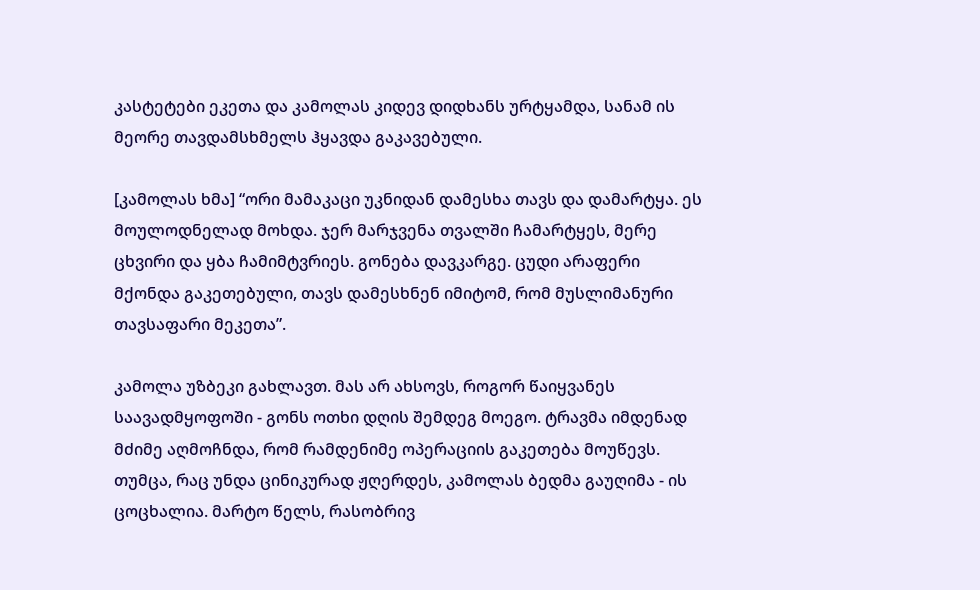კასტეტები ეკეთა და კამოლას კიდევ დიდხანს ურტყამდა, სანამ ის მეორე თავდამსხმელს ჰყავდა გაკავებული.

[კამოლას ხმა] “ორი მამაკაცი უკნიდან დამესხა თავს და დამარტყა. ეს მოულოდნელად მოხდა. ჯერ მარჯვენა თვალში ჩამარტყეს, მერე ცხვირი და ყბა ჩამიმტვრიეს. გონება დავკარგე. ცუდი არაფერი მქონდა გაკეთებული, თავს დამესხნენ იმიტომ, რომ მუსლიმანური თავსაფარი მეკეთა”.

კამოლა უზბეკი გახლავთ. მას არ ახსოვს, როგორ წაიყვანეს საავადმყოფოში - გონს ოთხი დღის შემდეგ მოეგო. ტრავმა იმდენად მძიმე აღმოჩნდა, რომ რამდენიმე ოპერაციის გაკეთება მოუწევს. თუმცა, რაც უნდა ცინიკურად ჟღერდეს, კამოლას ბედმა გაუღიმა - ის ცოცხალია. მარტო წელს, რასობრივ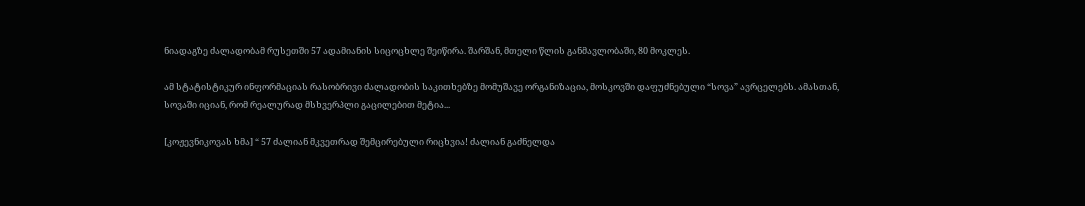ნიადაგზე ძალადობამ რუსეთში 57 ადამიანის სიცოცხლე შეიწირა. შარშან, მთელი წლის განმავლობაში, 80 მოკლეს.

ამ სტატისტიკურ ინფორმაციას რასობრივი ძალადობის საკითხებზე მომუშავე ორგანიზაცია, მოსკოვში დაფუძნებული “სოვა” ავრცელებს. ამასთან, სოვაში იციან, რომ რეალურად მსხვერპლი გაცილებით მეტია...

[კოჟევნიკოვას ხმა] “ 57 ძალიან მკვეთრად შემცირებული რიცხვია! ძალიან გაძნელდა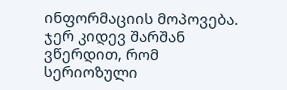ინფორმაციის მოპოვება. ჯერ კიდევ შარშან ვწერდით, რომ სერიოზული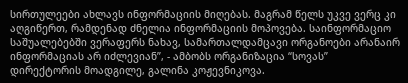სირთულეები ახლავს ინფორმაციის მიღებას. მაგრამ წელს უკვე ვერც კი აღგიწერთ, რამდენად ძნელია ინფორმაციის მოპოვება. საინფორმაციო საშუალებებში ვერაფერს ნახავ, სამართალდამცავი ორგანოები არანაირ ინფორმაციას არ იძლევიან”, - ამბობს ორგანიზაცია “სოვას” დირექტორის მოადგილე, გალინა კოჟევნიკოვა.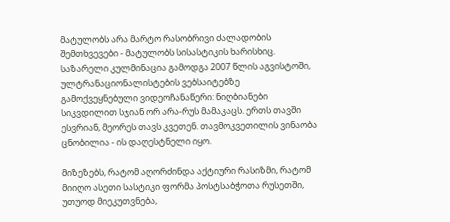მატულობს არა მარტო რასობრივი ძალადობის შემთხვევები - მატულობს სისასტიკის ხარისხიც. საზარელი კულმინაცია გამოდგა 2007 წლის აგვისტოში, ულტრანაციონალისტების ვებსაიტებზე გამოქვეყნებული ვიდეოჩანაწერი: ნიღბიანები სიკვდილით სჯიან ორ არა-რუს მამაკაცს. ერთს თავში ესვრიან, მეორეს თავს კვეთენ. თავმოკვეთილის ვინაობა ცნობილია - ის დაღესტნელი იყო.

მიზეზებს, რატომ აღორძინდა აქტიური რასიზმი, რატომ მიიღო ასეთი სასტიკი ფორმა პოსტსაბჭოთა რუსეთში, უთუოდ მიეკუთვნება,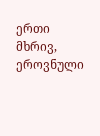ერთი მხრივ, ეროვნული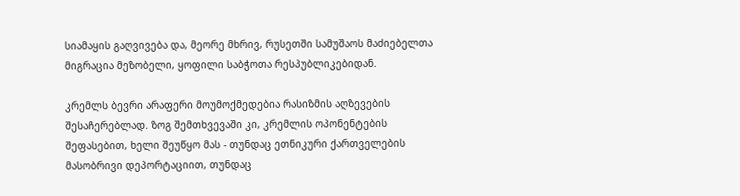სიამაყის გაღვივება და, მეორე მხრივ, რუსეთში სამუშაოს მაძიებელთა მიგრაცია მეზობელი, ყოფილი საბჭოთა რესპუბლიკებიდან.

კრემლს ბევრი არაფერი მოუმოქმედებია რასიზმის აღზევების შესაჩერებლად. ზოგ შემთხვევაში კი, კრემლის ოპონენტების შეფასებით, ხელი შეუწყო მას - თუნდაც ეთნიკური ქართველების მასობრივი დეპორტაციით, თუნდაც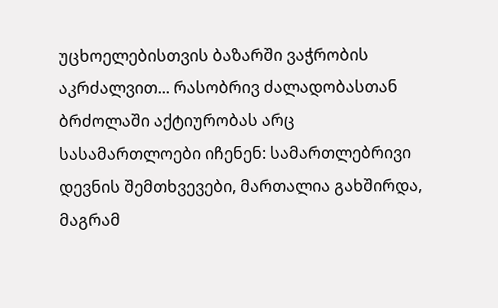უცხოელებისთვის ბაზარში ვაჭრობის აკრძალვით... რასობრივ ძალადობასთან ბრძოლაში აქტიურობას არც სასამართლოები იჩენენ: სამართლებრივი დევნის შემთხვევები, მართალია გახშირდა, მაგრამ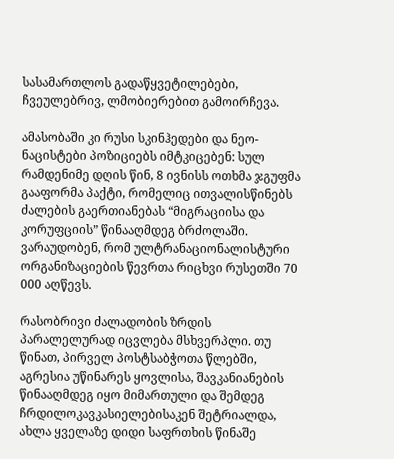სასამართლოს გადაწყვეტილებები, ჩვეულებრივ, ლმობიერებით გამოირჩევა.

ამასობაში კი რუსი სკინჰედები და ნეო-ნაცისტები პოზიციებს იმტკიცებენ: სულ რამდენიმე დღის წინ, 8 ივნისს ოთხმა ჯგუფმა გააფორმა პაქტი, რომელიც ითვალისწინებს ძალების გაერთიანებას “მიგრაციისა და კორუფციის” წინააღმდეგ ბრძოლაში. ვარაუდობენ, რომ ულტრანაციონალისტური ორგანიზაციების წევრთა რიცხვი რუსეთში 70 000 აღწევს.

რასობრივი ძალადობის ზრდის პარალელურად იცვლება მსხვერპლი. თუ წინათ, პირველ პოსტსაბჭოთა წლებში, აგრესია უწინარეს ყოვლისა, შავკანიანების წინააღმდეგ იყო მიმართული და შემდეგ ჩრდილოკავკასიელებისაკენ შეტრიალდა, ახლა ყველაზე დიდი საფრთხის წინაშე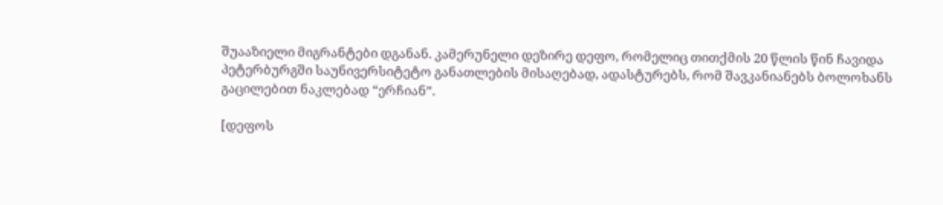შუააზიელი მიგრანტები დგანან. კამერუნელი დეზირე დეფო, რომელიც თითქმის 20 წლის წინ ჩავიდა პეტერბურგში საუნივერსიტეტო განათლების მისაღებად, ადასტურებს, რომ შავკანიანებს ბოლოხანს გაცილებით ნაკლებად “ერჩიან”.

[დეფოს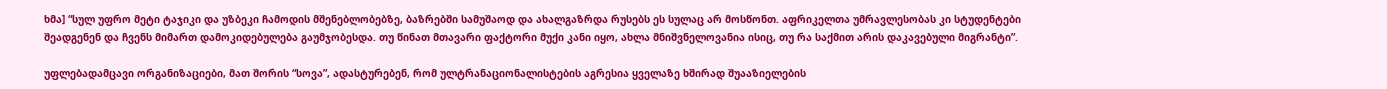ხმა] “სულ უფრო მეტი ტაჯიკი და უზბეკი ჩამოდის მშენებლობებზე, ბაზრებში სამუშაოდ და ახალგაზრდა რუსებს ეს სულაც არ მოსწონთ. აფრიკელთა უმრავლესობას კი სტუდენტები შეადგენენ და ჩვენს მიმართ დამოკიდებულება გაუმჯობესდა. თუ წინათ მთავარი ფაქტორი მუქი კანი იყო, ახლა მნიშვნელოვანია ისიც, თუ რა საქმით არის დაკავებული მიგრანტი”.

უფლებადამცავი ორგანიზაციები, მათ შორის “სოვა”, ადასტურებენ, რომ ულტრანაციონალისტების აგრესია ყველაზე ხშირად შუააზიელების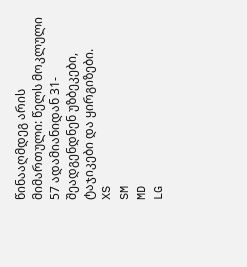წინააღმდეგ არის მიმართული: წელს მოკლული 57 ადამიანიდან 31- შეადგენდნენ უზბეკები, ტაჯიკები და ყირგიზები.
XS
SM
MD
LG